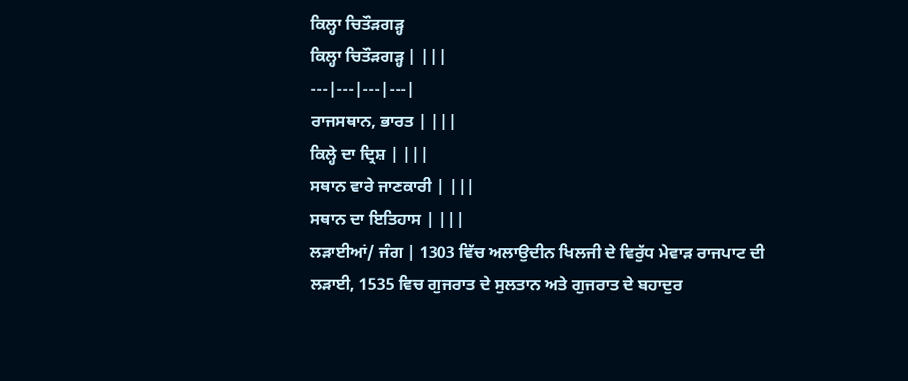ਕਿਲ੍ਹਾ ਚਿਤੌੜਗੜ੍ਹ
ਕਿਲ੍ਹਾ ਚਿਤੌੜਗੜ੍ਹ | |||
---|---|---|---|
ਰਾਜਸਥਾਨ, ਭਾਰਤ | |||
ਕਿਲ੍ਹੇ ਦਾ ਦ੍ਰਿਸ਼ | |||
ਸਥਾਨ ਵਾਰੇ ਜਾਣਕਾਰੀ | |||
ਸਥਾਨ ਦਾ ਇਤਿਹਾਸ | |||
ਲੜਾਈਆਂ/ ਜੰਗ | 1303 ਵਿੱਚ ਅਲਾਉਦੀਨ ਖਿਲਜੀ ਦੇ ਵਿਰੁੱਧ ਮੇਵਾੜ ਰਾਜਪਾਟ ਦੀ ਲੜਾਈ, 1535 ਵਿਚ ਗੁਜਰਾਤ ਦੇ ਸੁਲਤਾਨ ਅਤੇ ਗੁਜਰਾਤ ਦੇ ਬਹਾਦੁਰ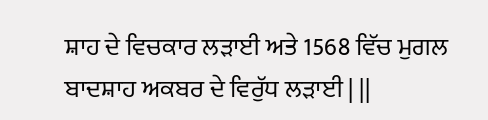ਸ਼ਾਹ ਦੇ ਵਿਚਕਾਰ ਲੜਾਈ ਅਤੇ 1568 ਵਿੱਚ ਮੁਗਲ ਬਾਦਸ਼ਾਹ ਅਕਬਰ ਦੇ ਵਿਰੁੱਧ ਲੜਾਈ | ||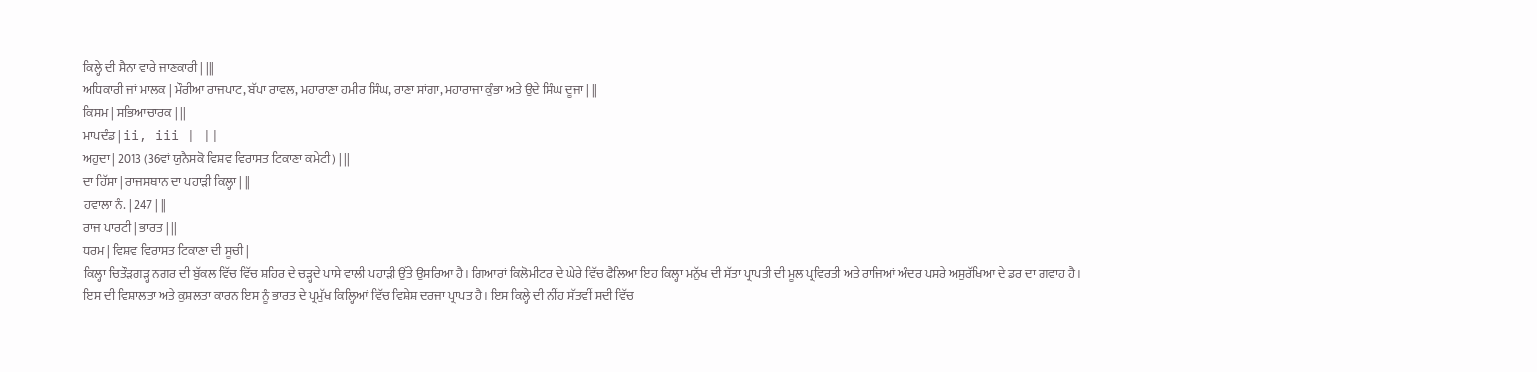ਕਿਲ੍ਹੇ ਦੀ ਸੈਨਾ ਵਾਰੇ ਜਾਣਕਾਰੀ | |||
ਅਧਿਕਾਰੀ ਜਾਂ ਮਾਲਕ | ਮੌਰੀਆ ਰਾਜਪਾਟ, ਬੱਪਾ ਰਾਵਲ, ਮਹਾਰਾਣਾ ਹਮੀਰ ਸਿੰਘ, ਰਾਣਾ ਸਾਂਗਾ, ਮਹਾਰਾਜਾ ਕੁੰਭਾ ਅਤੇ ਉਦੇ ਸਿੰਘ ਦੂਜਾ | ||
ਕਿਸਮ | ਸਭਿਆਚਾਰਕ | ||
ਮਾਪਦੰਡ | ii, iii | ||
ਅਹੁਦਾ | 2013 (36ਵਾਂ ਯੁਨੈਸਕੋ ਵਿਸ਼ਵ ਵਿਰਾਸਤ ਟਿਕਾਣਾ ਕਮੇਟੀ) | ||
ਦਾ ਹਿੱਸਾ | ਰਾਜਸਥਾਨ ਦਾ ਪਹਾੜੀ ਕਿਲ੍ਹਾ | ||
ਹਵਾਲਾ ਨੰ. | 247 | ||
ਰਾਜ ਪਾਰਟੀ | ਭਾਰਤ | ||
ਧਰਮ | ਵਿਸ਼ਵ ਵਿਰਾਸਤ ਟਿਕਾਣਾ ਦੀ ਸੂਚੀ |
ਕਿਲ੍ਹਾ ਚਿਤੌੜਗੜ੍ਹ ਨਗਰ ਦੀ ਬੁੱਕਲ ਵਿੱਚ ਵਿੱਚ ਸ਼ਹਿਰ ਦੇ ਚੜ੍ਹਦੇ ਪਾਸੇ ਵਾਲੀ ਪਹਾੜੀ ਉੱਤੇ ਉਸਰਿਆ ਹੈ। ਗਿਆਰਾਂ ਕਿਲੋਮੀਟਰ ਦੇ ਘੇਰੇ ਵਿੱਚ ਫੈਲਿਆ ਇਹ ਕਿਲ੍ਹਾ ਮਨੁੱਖ ਦੀ ਸੱਤਾ ਪ੍ਰਾਪਤੀ ਦੀ ਮੂਲ ਪ੍ਰਵਿਰਤੀ ਅਤੇ ਰਾਜਿਆਂ ਅੰਦਰ ਪਸਰੇ ਅਸੁਰੱਖਿਆ ਦੇ ਡਰ ਦਾ ਗਵਾਹ ਹੈ। ਇਸ ਦੀ ਵਿਸ਼ਾਲਤਾ ਅਤੇ ਕੁਸ਼ਲਤਾ ਕਾਰਨ ਇਸ ਨੂੰ ਭਾਰਤ ਦੇ ਪ੍ਰਮੁੱਖ ਕਿਲ੍ਹਿਆਂ ਵਿੱਚ ਵਿਸ਼ੇਸ਼ ਦਰਜਾ ਪ੍ਰਾਪਤ ਹੈ। ਇਸ ਕਿਲ੍ਹੇ ਦੀ ਨੀਂਹ ਸੱਤਵੀਂ ਸਦੀ ਵਿੱਚ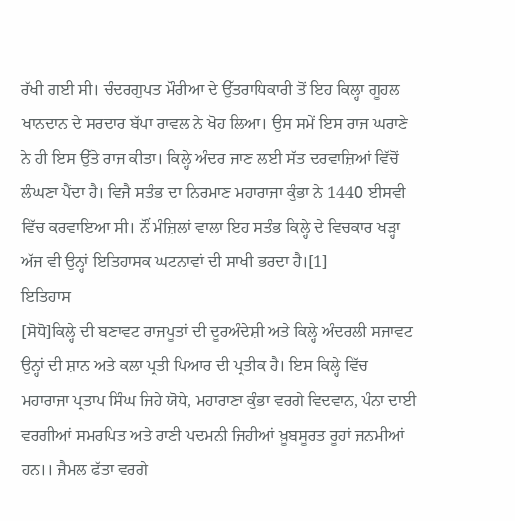ਰੱਖੀ ਗਈ ਸੀ। ਚੰਦਰਗੁਪਤ ਮੌਰੀਆ ਦੇ ਉੱਤਰਾਧਿਕਾਰੀ ਤੋਂ ਇਹ ਕਿਲ੍ਹਾ ਗੂਹਲ ਖਾਨਦਾਨ ਦੇ ਸਰਦਾਰ ਬੱਪਾ ਰਾਵਲ ਨੇ ਖੋਹ ਲਿਆ। ਉਸ ਸਮੇਂ ਇਸ ਰਾਜ ਘਰਾਣੇ ਨੇ ਹੀ ਇਸ ਉੱਤੇ ਰਾਜ ਕੀਤਾ। ਕਿਲ੍ਹੇ ਅੰਦਰ ਜਾਣ ਲਈ ਸੱਤ ਦਰਵਾਜ਼ਿਆਂ ਵਿੱਚੋਂ ਲੰਘਣਾ ਪੈਂਦਾ ਹੈ। ਵਿਜੈ ਸਤੰਭ ਦਾ ਨਿਰਮਾਣ ਮਹਾਰਾਜਾ ਕੁੰਭਾ ਨੇ 1440 ਈਸਵੀ ਵਿੱਚ ਕਰਵਾਇਆ ਸੀ। ਨੌਂ ਮੰਜ਼ਿਲਾਂ ਵਾਲਾ ਇਹ ਸਤੰਭ ਕਿਲ੍ਹੇ ਦੇ ਵਿਚਕਾਰ ਖੜ੍ਹਾ ਅੱਜ ਵੀ ਉਨ੍ਹਾਂ ਇਤਿਹਾਸਕ ਘਟਨਾਵਾਂ ਦੀ ਸਾਖੀ ਭਰਦਾ ਹੈ।[1]
ਇਤਿਹਾਸ
[ਸੋਧੋ]ਕਿਲ੍ਹੇ ਦੀ ਬਣਾਵਟ ਰਾਜਪੂਤਾਂ ਦੀ ਦੂਰਅੰਦੇਸ਼ੀ ਅਤੇ ਕਿਲ੍ਹੇ ਅੰਦਰਲੀ ਸਜਾਵਟ ਉਨ੍ਹਾਂ ਦੀ ਸ਼ਾਨ ਅਤੇ ਕਲਾ ਪ੍ਰਤੀ ਪਿਆਰ ਦੀ ਪ੍ਰਤੀਕ ਹੈ। ਇਸ ਕਿਲ੍ਹੇ ਵਿੱਚ ਮਹਾਰਾਜਾ ਪ੍ਰਤਾਪ ਸਿੰਘ ਜਿਹੇ ਯੋਧੇ, ਮਹਾਰਾਣਾ ਕੁੰਭਾ ਵਰਗੇ ਵਿਦਵਾਨ, ਪੰਨਾ ਦਾਈ ਵਰਗੀਆਂ ਸਮਰਪਿਤ ਅਤੇ ਰਾਣੀ ਪਦਮਨੀ ਜਿਹੀਆਂ ਖ਼ੂਬਸੂਰਤ ਰੂਹਾਂ ਜਨਮੀਆਂ ਹਨ।। ਜੈਮਲ ਫੱਤਾ ਵਰਗੇ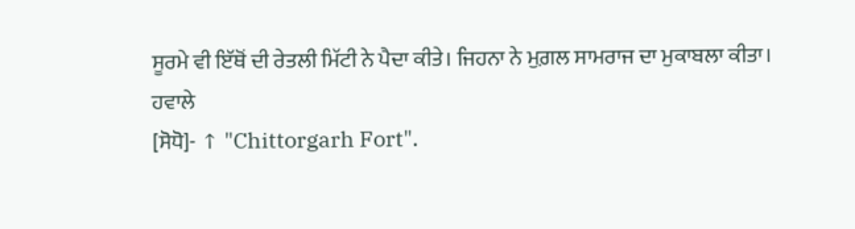ਸੂਰਮੇ ਵੀ ਇੱਥੋਂ ਦੀ ਰੇਤਲੀ ਮਿੱਟੀ ਨੇ ਪੈਦਾ ਕੀਤੇ। ਜਿਹਨਾ ਨੇ ਮੁਗ਼ਲ ਸਾਮਰਾਜ ਦਾ ਮੁਕਾਬਲਾ ਕੀਤਾ।
ਹਵਾਲੇ
[ਸੋਧੋ]- ↑ "Chittorgarh Fort".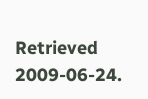Retrieved 2009-06-24.